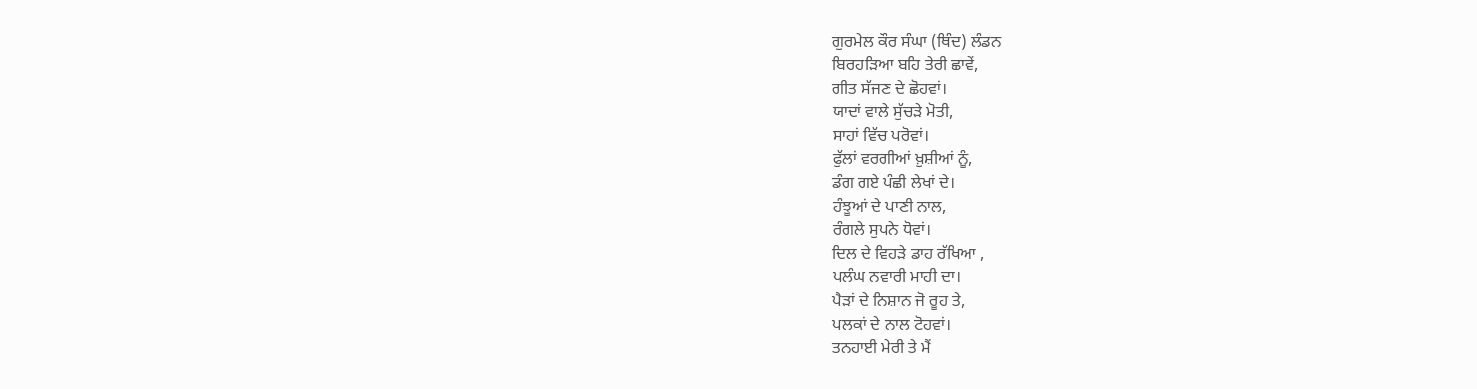ਗੁਰਮੇਲ ਕੌਰ ਸੰਘਾ (ਥਿੰਦ) ਲੰਡਨ
ਬਿਰਹੜਿਆ ਬਹਿ ਤੇਰੀ ਛਾਵੇਂ,
ਗੀਤ ਸੱਜਣ ਦੇ ਛੋਹਵਾਂ।
ਯਾਦਾਂ ਵਾਲੇ ਸੁੱਚੜੇ ਮੋਤੀ,
ਸਾਹਾਂ ਵਿੱਚ ਪਰੋਵਾਂ।
ਫੁੱਲਾਂ ਵਰਗੀਆਂ ਖ਼ੁਸ਼ੀਆਂ ਨੂੰ,
ਡੰਗ ਗਏ ਪੰਛੀ ਲੇਖਾਂ ਦੇ।
ਹੰਝੂਆਂ ਦੇ ਪਾਣੀ ਨਾਲ,
ਰੰਗਲੇ ਸੁਪਨੇ ਧੋਵਾਂ।
ਦਿਲ ਦੇ ਵਿਹੜੇ ਡਾਹ ਰੱਖਿਆ ,
ਪਲੰਘ ਨਵਾਰੀ ਮਾਹੀ ਦਾ।
ਪੈੜਾਂ ਦੇ ਨਿਸ਼ਾਨ ਜੋ ਰੂਹ ਤੇ,
ਪਲਕਾਂ ਦੇ ਨਾਲ ਟੋਹਵਾਂ।
ਤਨਹਾਈ ਮੇਰੀ ਤੇ ਮੈਂ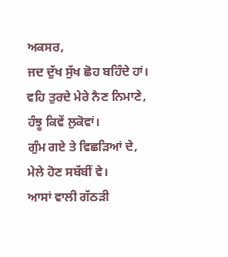ਅਕਸਰ,
ਜਦ ਦੁੱਖ ਸੁੱਖ ਛੋਹ ਬਹਿੰਦੇ ਹਾਂ।
ਵਹਿ ਤੁਰਦੇ ਮੇਰੇ ਨੈਣ ਨਿਮਾਣੇ,
ਹੰਝੂ ਕਿਵੇਂ ਲੁਕੋਵਾਂ।
ਗੁੰਮ ਗਏ ਤੇ ਵਿਛੜਿਆਂ ਦੇ,
ਮੇਲੇ ਹੋਣ ਸਬੱਬੀਂ ਵੇ।
ਆਸਾਂ ਵਾਲੀ ਗੱਠੜੀ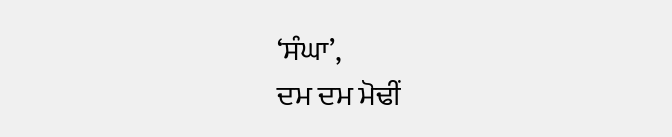‘ਸੰਘਾ’,
ਦਮ ਦਮ ਮੋਢੀਂ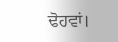ਢੋਹਵਾਂ।